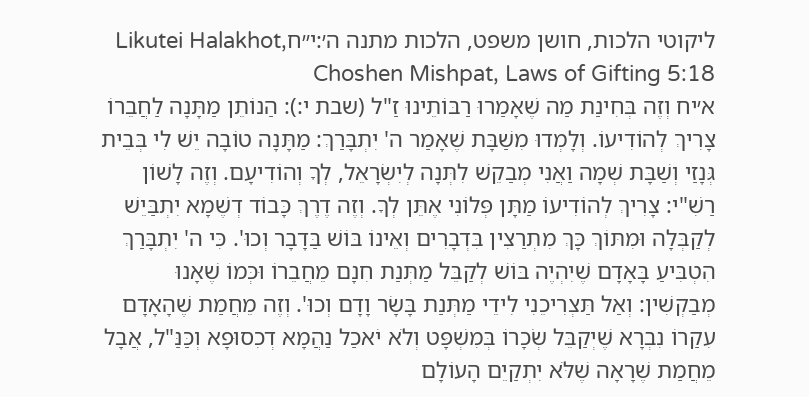ליקוטי הלכות, חושן משפט, הלכות מתנה ה׳:י״חLikutei Halakhot, Choshen Mishpat, Laws of Gifting 5:18
א׳יח וְזֶה בְּחִינַת מַה שֶׁאָמַרוּ רַבּוֹתֵינוּ זַ"ל (שבת י:): הַנוֹתֵן מַתָּנָה לַחֲבֵרוֹ צָרִיךְ לְהוֹדִיעוֹ. וְלָמְדוּ מִשַׁבָּת שֶׁאָמַר ה' יִתְבָּרַךְ: מַתָּנָה טוֹבָה יֵשׁ לִי בְּבֵית גְּנָזַי וְשַׁבָּת שְׁמָה וַאֲנִי מְבַקֵשׁ לִתְּנָה לְיִשְׂרָאֵל, לְךָ וְהוֹדִיעָם. וְזֶה לָשׁוֹן רַשִׁ"י: צָרִיךְ לְהוֹדִיעוֹ מַתָּן פְּלוֹנִי אֶתֵּן לְךָ. וְזֶה דֶרֶךְ כָּבוֹד דְשֶׁמָא יִתְבַּיֵשׁ לְקַבְּלָה וּמִתּוֹךְ כָּךְ מִתְרַצִין בִּדְבָרִים וְאֵינוֹ בּוֹשׁ בַּדָבָר וְכוּ'. כִּי ה' יִתְבָּרַךְ הִטְבִּיעַ בָּאָדָם שֶׁיִהְיֶה בּוֹשׁ לְקַבֵּל מַתְּנַת חִנָם מֵחֲבֵרוֹ וּכְּמוֹ שֶׁאָנוּ מְבַקְשִׁין: וְאַל תַּצְרִיכֵנִי לִידֵי מַתְּנַת בָּשָׂר וָדָם וְכוּ'. וְזֶה מֵחֲמַת שֶׁהָאָדָם עִקַרוֹ נִבְרָא שֶׁיְקַבֵּל שְׂכָרוֹ בְּמִשְׁפָּט וְלֹא יֹאכַל נַהֲמָא דְכִסוּפָא וְכַּנַּ"ל, אֲבָל מֵחֲמַת שֶׁרָאָה שֶׁלֹּא יִתְקַיֵם הָעוֹלָם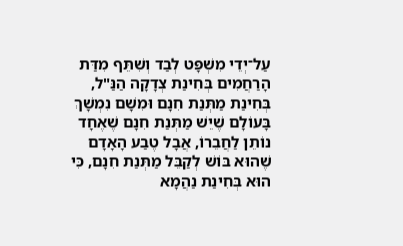עַל־יְדֵי מִשְׁפָּט לְבַד וְשִׁתֵּף מִדַּת הָרַחֲמִים בְּחִינַת צְדָקָה הַנַּ"ל, בְּחִינַת מַתְּנַת חִנָם וּמִשָׁם נִמְשָׁךְ בָּעוֹלָם שֶׁיֵשׁ מַתְּנַת חִנָם שֶׁאֶחָד נוֹתֵן לַחֲבֵרוֹ, אֲבָל טֶבַע הָאָדָם שֶׁהוּא בּוֹשׁ לְקַבֵּל מַתְּנַת חִנָם, כִּי הוּא בְּחִינַת נַהֲמָא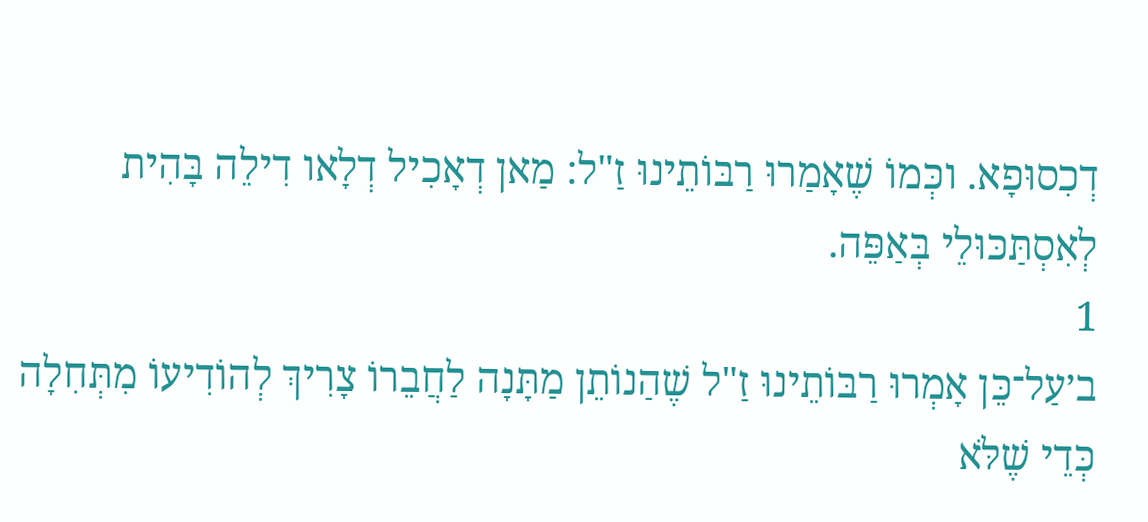דְכִסוּפָא. וכְּמוֹ שֶׁאָמַרוּ רַבּוֹתֵינוּ זַ"ל: מַאן דְאָכִיל דְלָאו דִילֵה בָּהִית לְאִסְתַּכּוּלֵי בְּאַפֵּה.
1
ב׳עַל־כֵּן אָמְרוּ רַבּוֹתֵינוּ זַ"ל שֶׁהַנוֹתֵן מַתָּנָה לַחֲבֵרוֹ צָרִיךְ לְהוֹדִיעוֹ מִתְּחִלָה כְּדֵי שֶׁלֹּא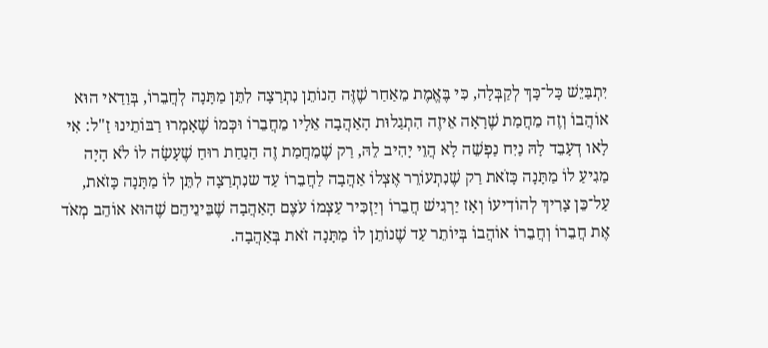יִתְבַּיֵשׁ כָּל־כָּךְ לְקַבְּלָה, כִּי בֶּאֱמֶת מֵאַחַר שֶׁזֶּה הַנוֹתֵן נִתְרַצָה לִתֵּן מַתָּנָה לְחֲבֵרוֹ, בְּוַדַאי הוּא אוֹהֲבוֹ וְזֶה מֵחֲמַת שֶׁרָאָה אֵיזֶה הִתְגַלוּת הָאַהֲבָה אֵלָיו מֵחֲבֵרוֹ וּכְּמוֹ שֶׁאָמְרוּ רַבּוֹתֵינוּ זַ"ל: אִי לָאו דְעָבֵד לָהּ נַיִח נַפְשֵׁה לָא הֲוֵי יָהִיב לֵהּ, רַק שֶׁמֵחֲמַת זֶה הַנַחַת רוּחַ שֶׁעָשָׂה לוֹ לֹא הָיָה מַגִיעַ לוֹ מַתָּנָה כָּזֹאת רַק שֶׁנִתְעוֹרֵר אֶצְלוֹ אַהֲבָה לַחֲבֵרוֹ עַד שנִתְרַצָה לִתֵּן לוֹ מַתָּנָה כָּזֹאת, עַל־כֵּן צָרִיךְ לְהוֹדִיעוֹ וְאָז יַרְגִישׁ חֲבֵרוֹ וְיַזְכִּיר עַצְמוֹ עֹצֶם הָאַהֲבָה שֶׁבֵּינֵיהֵם שֶׁהוּא אוֹהֵב מְאֹד אֶת חֲבֵרוֹ וְחֲבֵרוֹ אוֹהֲבוֹ בְּיוֹתֵר עַד שֶׁנוֹתֵן לוֹ מַתָּנָה זֹאת בְּאַהֲבָה.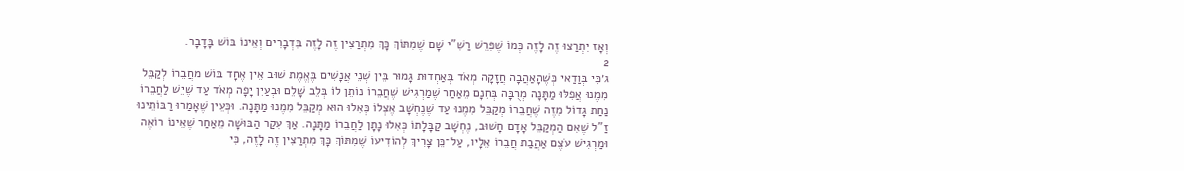וְאָז יִתְרַצוּ זֶה לָזֶה כְּמוֹ שֶׁפִּרֵשׁ רַשִׁ"י שָׁם שֶׁמִתּוֹךְ כָּךְ מִתְרַצִין זֶה לָזֶה בִּדְבָרִים וְאֵינוֹ בּוֹשׁ בָּדָבָר.
2
ג׳כִּי בְּוַדַאי כְּשֶׁהָאַהֲבָה חֲזָקָה מְאֹד בְּאַחְדוּת גָמוּר בֵּין שְׁנֵי אֲנָשִׁים בֶּאֱמֶת שׁוּב אֵין אֶחָד בּוֹשׁ מחֲבֵרוֹ לְקַבֵּל מִמֶנוּ אֲפִלּוּ מַתָּנָה מְרֻבָּה בְּחִנָם מֵאַחַר שֶׁמַרְגִישׁ שֶׁחֲבֵרוֹ נוֹתֵן לוֹ בְּלֵב שָׁלֵם וּבְעַיִן יָפָה מְאֹד עַד שֶׁיֵשׁ לַחֲבֵרוֹ נַחַת גָדוֹל מִזֶה שֶׁחֲבֵרוֹ מְקַבֵּל מִמֶנוּ עַד שֶׁנֶחְשָׁב אֶצְלוֹ כְּאִלוּ הוּא מְקַבֵּל מִמֶנוּ מַתָּנָה. וּכְּעֵין שֶׁאָמַרוּ רַבּוֹתֵינוּ זַ"ל שֶׁאִם הַמְקַבֵּל אָדָם חָשׁוּב, נֶחְשָׁב קַבָּלָתוֹ כְּאִלוּ נָתָן לַחֲבֵרוֹ מַתָּנָה. אַךְ עִקַר הַבּוּשָׁה מֵאַחַר שֶׁאֵינוֹ רוֹאֶה וּמַרְגִישׁ עֹצֶם אַהֲבַת חֲבֵרוֹ אֵלָיו, עַל־כֵּן צָרִיךְ לְהוֹדִיעוֹ שֶׁמִתּוֹךְ כָּךְ מִתְרַצִין זֶה לָזֶה, כִּי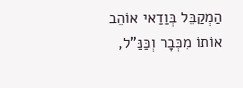הַמְקַבֵּל בְּוַדַאי אוֹהֵב אוֹתוֹ מִכְּבָר וְכַּנַּ"ל,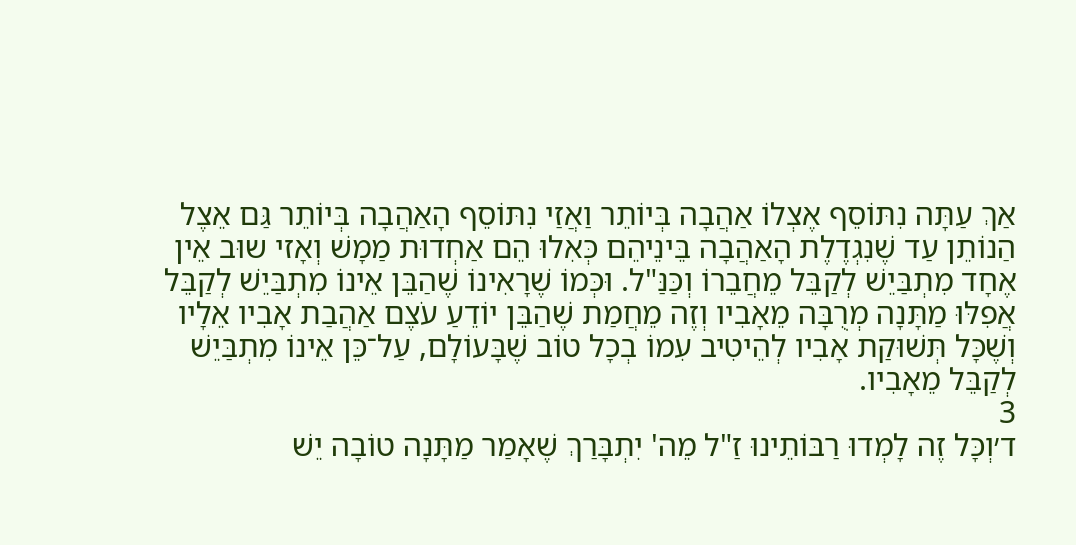אַךְ עַתָּה נִתּוֹסֵף אֶצְלוֹ אַהֲבָה בְּיוֹתֵר וַאֲזַי נִתּוֹסֵף הָאַהֲבָה בְּיוֹתֵר גַּם אֵצֶל הַנוֹתֵן עַד שֶׁנִגְדֶלֶת הָאַהֲבָה בֵּינֵיהֵם כְּאִלוּ הֵם אַחְדוּת מַמָשׁ וְאָזי שוּב אֵין אֶחָד מִתְבַּיֵשׁ לְקַבֵּל מֵחֲבֵרוֹ וְכַּנַּ"ל. וּכְּמוֹ שֶׁרָאִינוֹ שֶׁהַבֵּן אֵינוֹ מִתְבַּיֵשׁ לְקַבֵּל אֲפִלּוּ מַתָּנָה מְרֻבָּה מֵאָבִיו וְזֶה מֵחֲמַת שֶׁהַבֵּן יוֹדֵעַ עֹצֶם אַהֲבַת אָבִיו אֵלָיו וְשֶׁכָּל תְּשׁוּקַת אָבִיו לְהֵיטִיב עִמוֹ בְכָל טוֹב שֶׁבָּעוֹלָם, עַל־כֵּן אֵינוֹ מִתְבַּיֵשׁ לְקַבֵּל מֵאָבִיו.
3
ד׳וְכָּל זֶה לָמְדוּ רַבּוֹתֵינוּ זַ"ל מֵה' יִתְבָּרַךְ שֶׁאָמַר מַתָּנָה טוֹבָה יֵשׁ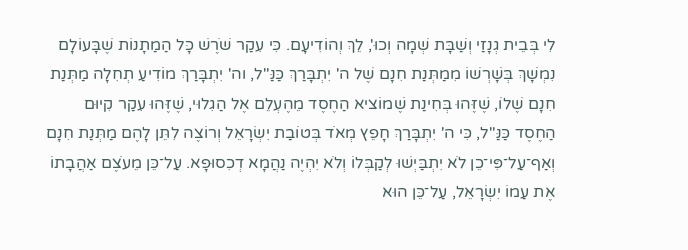לִי בְּבֵית גְנָזַי וְשַׁבָּת שְׁמָה וְכוּ', לֵךְ וְהוֹדִיעָם. כִּי עִקַר שֹׁרֶשׁ כָּל הַמַתָנוֹת שֶׁבָּעוֹלָם נִמְשָׁךְ בְּשָׁרְשׁוֹ מִמַתְּנַת חִנָם שֶׁל ה' יִתְבָּרַךְ כַּנַּ"ל, וה' יִתְבָּרַךְ מוֹדִיעַ תְחִלָה מַתְּנַת חִנָם שֶׁלוֹ, שֶׁזֶּהוּ בְּחִינַת שֶׁמוֹציא הַחֶסֶד מֵהֶעְלֵם אֶל הַגִלוּי, שֶׁזֶּהוּ עִקַר קִיוּם הַחֶסֶד כַּנַּ"ל, כִּי ה' יִתְבָּרַךְ חָפֵץ מְאֹד בְּטוֹבַת יִשְׂרָאֵל וְרוֹצֶה לִתֵּן לָהֶם מַתְּנַת חִנָם וְאַף־עַל־פִּי־כֵן לֹא יִתְבַּיְשׁוּ לְקַבְּלוֹ וְלֹא יִהְיֶה נַהֲמָא דְכִסוּפָא. עַל־כֵּן מֵעֹצֶם אַהֲבָתוֹ אֶת עַמוֹ יִשְׂרָאֵל, עַל־כֵּן הוּא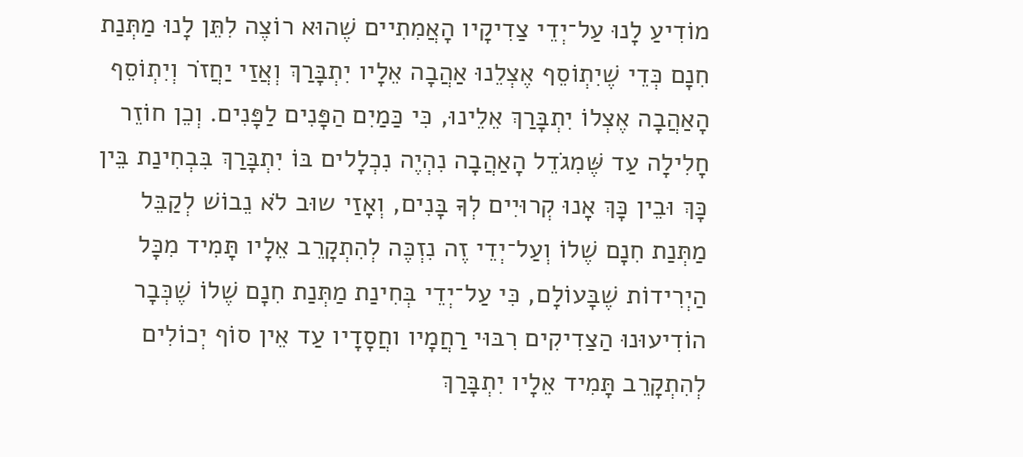מוֹדִיעַ לָנוּ עַל־יְדֵי צַדִיקָיו הָאֲמִתִיים שֶׁהוּא רוֹצֶה לִתֵּן לָנוּ מַתְּנַת חִנָם כְּדֵי שֶׁיִתְוֹסֵף אֶצְלֵנוּ אַהֲבָה אֵלָיו יִתְבָּרַךְ וְאֲזַי יַחֲזֹר וְיִתְוֹסֵף הָאַהֲבָה אֶצְלוֹ יִתְבָּרַךְ אֵלֵינוּ, כִּי כַּמַיִם הַפָּנִים לַפָּנִים. וְכֵן חוֹזֵר חָלִילָה עַד שֶּׁמִגֹדֵל הָאַהֲבָה נִהְיֶה נִכְלָלים בּוֹ יִתְבָּרַךְ בִּבְחִינַת בֵּין כָּךְ וּבֵין כָּךְ אָנוּ קְרוּיִים לְךָ בָּנִים, וְאָזַי שוּב לֹא נֵבוֹשׁ לְקַבֵּל מַתְּנַת חִנָם שֶׁלוֹ וְעַל־יְדֵי זֶה נִזְכֶּה לְהִתְקָרֵב אֵלָיו תָּמִיד מִכָּל הַיְרִידוֹת שֶׁבָּעוֹלָם, כִּי עַל־יְדֵי בְּחִינַת מַתְּנַת חִנָם שֶׁלוֹ שֶׁכְּבָר הוֹדִיעוּנוּ הַצַדִיקִים רִבּוּי רַחֲמָיו וחֲסָדָיו עַד אֵין סוֹף יְכוֹלִים לְהִתְקָרֵב תָּמִיד אֵלָיו יִתְבָּרַךְ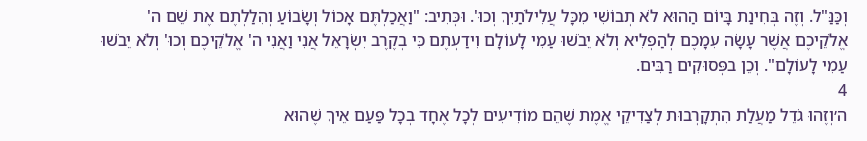וְכַּנַּ"ל. וְזֶה בְּחִינַת בָּיוֹם הַהוּא לֹא תְבוֹשִׁי מִכָּל עֲלִילֹתַיִךְ וְכוּ'. וּכְּתִיב: "וַאֲכַלְתֶּם אָכוֹל וְשָׂבוֹעַ וְהִלַלְתֶם אֶת שֵׁם ה' אֱלֹקֵיכֶם אֲשֶׁר עָשָׂה עִמָכֶם לְהַפְלִיא וְלֹא יֵבֹשׁוּ עַמִי לָעוֹלָם וִידַעְתֶם כִּי בְקֶרֶב יִשְׂרָאֵל אֲנִי וַאֲנִי ה' אֱלֹקֵיכֶם וְכוּ' וְלֹא יֵבֹשׁוּ עַמִי לָעוֹלָם". וְכֵן בפְּסוּקִים רַבִּים.
4
ה׳וְזֶהוּ גֹדֵל מַעֲלַת הִתְקָרְבוּת לְצַדִיקֵי אֱמֶת שֶׁהֵם מוֹדִיעִים לְכָל אֶחָד בְכָל פַּעַם אֵיךְ שֶׁהוּא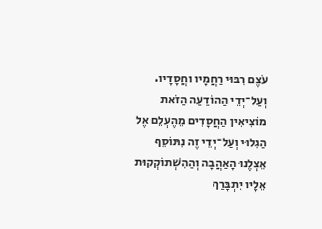עֹצֶם רִבּוּי רַחֲמָיו וחֲסָדָיו. וְעַל־יְדֵי הַהוֹדַעַה הַזֹאת מוֹצִיאִין הַחֲסָדִים מֵהֶעְלֵם אֶל הַגִלוּי וְעַל־יְדֵי זֶה נִתּוֹסֵף אֵצְלֶנוּ הָאַהֲבָה וְהַהִשְׁתוֹקְקוּת אֵלָיו יִתְבָּרַךְ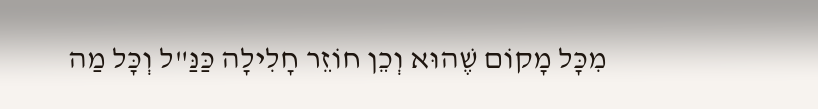מִכָּל מָקוֹם שֶׁהוּא וְכֵן חוֹזֵר חָלִילָה כַּנַּ"ל וְכָּל מַה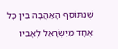שֶׁנִתּוֹסֵף הָאַהֲבָה בֵּין כָּל אֶחָד מִיִשְׂרָאֵל לְאָבִיו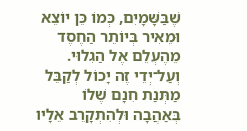שֶׁבַּשָּׁמָיִם, כְּמוֹ כֵּן יוֹצֵא וּמֵאִיר בְּיוֹתֵר הַחֶסֶד מֵהֶעְלֵם אֶל הַגִלוּי. וְעַל־יְדֵי זֶה יָכוֹל לְקַבֵּל מַתְּנַת חִנָם שֶׁלוֹ בְּאַהֲבָה וּלְהִתְקָרֵב אֵלָיו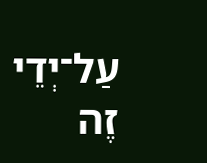עַל־יְדֵי זֶה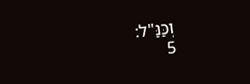וְכַּנַּ"ל:
5